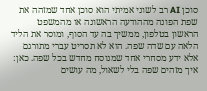סוכן AI רב לשוני אמיתי הוא סוכן אחד שמזהה את שפת הפונה מההודעה הראשונה או מהמשפט הראשון בטלפון, ממשיך בה עד הסוף, ומוסר את הליד הלאה עם שדה שפה. הוא לא תסריט עברי מתורגם אלא ידע מסחרי אחד שמנוסח מחדש בכל שפה. כאן: איך מזהים שפה בלי לשאול, מה עושים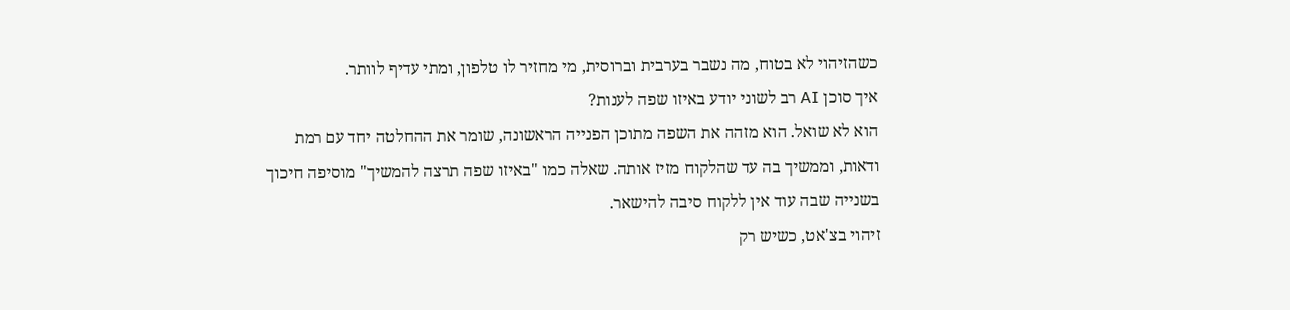כשהזיהוי לא בטוח, מה נשבר בערבית וברוסית, מי מחזיר לו טלפון, ומתי עדיף לוותר.
איך סוכן AI רב לשוני יודע באיזו שפה לענות?
הוא לא שואל. הוא מזהה את השפה מתוכן הפנייה הראשונה, שומר את ההחלטה יחד עם רמת ודאות, וממשיך בה עד שהלקוח מזיז אותה. שאלה כמו "באיזו שפה תרצה להמשיך" מוסיפה חיכוך בשנייה שבה עוד אין ללקוח סיבה להישאר.
זיהוי בצ'אט, כשיש רק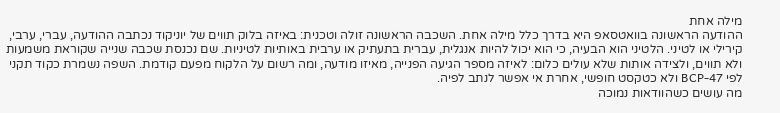מילה אחת
ההודעה הראשונה בוואטסאפ היא בדרך כלל מילה אחת. השכבה הראשונה זולה וטכנית: באיזה בלוק תווים של יוניקוד נכתבה ההודעה, עברי, ערבי, קירילי או לטיני. הלטיני הוא הבעיה, כי הוא יכול להיות אנגלית, עברית בתעתיק או ערבית באותיות לטיניות. שם נכנסת שכבה שנייה שקוראת משמעות ולא תווים, ולצידה אותות שלא עולים כלום: לאיזה מספר הגיעה הפנייה, מאיזו מודעה, ומה רשום על הלקוח מפעם קודמת. השפה נשמרת כקוד תקני לפי BCP-47 ולא כטקסט חופשי, אחרת אי אפשר לנתב לפיה.
מה עושים כשהוודאות נמוכה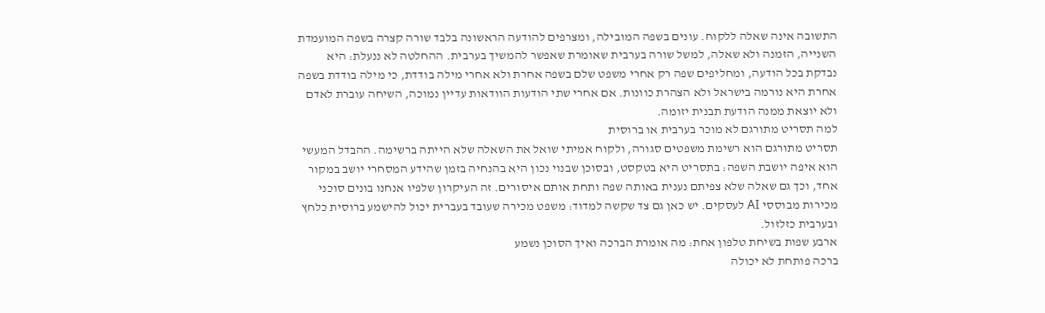התשובה אינה שאלה ללקוח. עונים בשפה המובילה, ומצרפים להודעה הראשונה בלבד שורה קצרה בשפה המועמדת השנייה, הזמנה ולא שאלה, למשל שורה בערבית שאומרת שאפשר להמשיך בערבית. ההחלטה לא ננעלת: היא נבדקת בכל הודעה, ומחליפים שפה רק אחרי משפט שלם בשפה אחרת ולא אחרי מילה בודדת, כי מילה בודדת בשפה אחרת היא נורמה בישראל ולא הצהרת כוונות. אם אחרי שתי הודעות הוודאות עדיין נמוכה, השיחה עוברת לאדם ולא יוצאת ממנה הודעת תבנית יזומה.
למה תסריט מתורגם לא מוכר בערבית או ברוסית
תסריט מתורגם הוא רשימת משפטים סגורה, ולקוח אמיתי שואל את השאלה שלא הייתה ברשימה. ההבדל המעשי הוא איפה יושבת השפה: בתסריט היא בטקסט, ובסוכן שבנוי נכון היא בהנחיה בזמן שהידע המסחרי יושב במקור אחד, וכך גם שאלה שלא צפיתם נענית באותה שפה ותחת אותם איסורים. זה העיקרון שלפיו אנחנו בונים סוכני מכירות מבוססי AI לעסקים. יש כאן גם צד שקשה למדוד: משפט מכירה שעובד בעברית יכול להישמע ברוסית כלחץ ובערבית כזלזול.
ארבע שפות בשיחת טלפון אחת: מה אומרת הברכה ואיך הסוכן נשמע
ברכה פותחת לא יכולה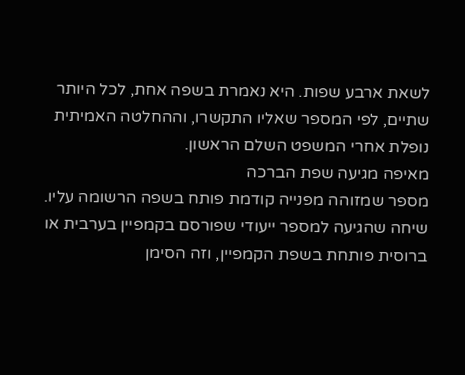לשאת ארבע שפות. היא נאמרת בשפה אחת, לכל היותר שתיים, לפי המספר שאליו התקשרו, וההחלטה האמיתית נופלת אחרי המשפט השלם הראשון.
מאיפה מגיעה שפת הברכה
מספר שמזוהה מפנייה קודמת פותח בשפה הרשומה עליו. שיחה שהגיעה למספר ייעודי שפורסם בקמפיין בערבית או ברוסית פותחת בשפת הקמפיין, וזה הסימן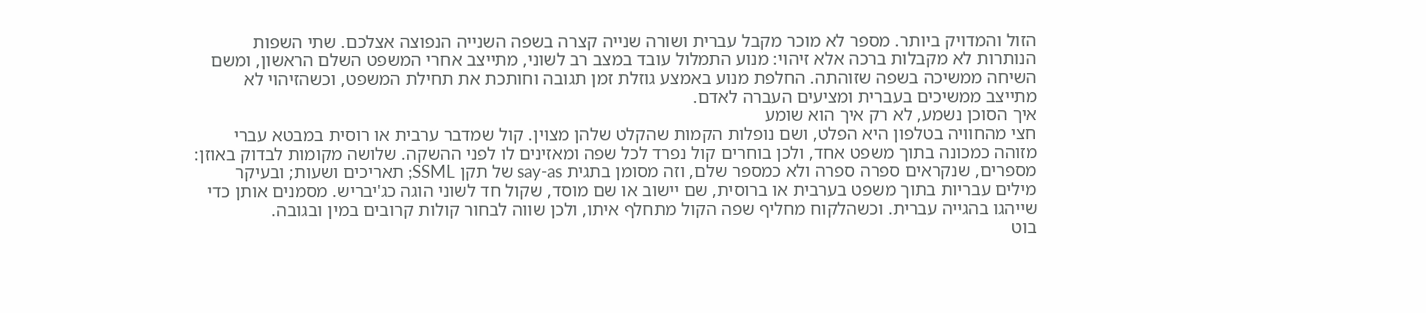הזול והמדויק ביותר. מספר לא מוכר מקבל עברית ושורה שנייה קצרה בשפה השנייה הנפוצה אצלכם. שתי השפות הנותרות לא מקבלות ברכה אלא זיהוי: מנוע התמלול עובד במצב רב לשוני, מתייצב אחרי המשפט השלם הראשון, ומשם השיחה ממשיכה בשפה שזוהתה. החלפת מנוע באמצע גוזלת זמן תגובה וחותכת את תחילת המשפט, וכשהזיהוי לא מתייצב ממשיכים בעברית ומציעים העברה לאדם.
איך הסוכן נשמע, לא רק איך הוא שומע
חצי מהחוויה בטלפון היא הפלט, ושם נופלות הקמות שהקלט שלהן מצוין. קול שמדבר ערבית או רוסית במבטא עברי מזוהה כמכונה בתוך משפט אחד, ולכן בוחרים קול נפרד לכל שפה ומאזינים לו לפני ההשקה. שלושה מקומות לבדוק באוזן: מספרים, שנקראים ספרה ספרה ולא כמספר שלם, וזה מסומן בתגית say-as של תקן SSML; תאריכים ושעות; ובעיקר מילים עבריות בתוך משפט בערבית או ברוסית, שם יישוב או שם מוסד, שקול חד לשוני הוגה כג'יבריש. מסמנים אותן כדי שייהגו בהגייה עברית. וכשהלקוח מחליף שפה הקול מתחלף איתו, ולכן שווה לבחור קולות קרובים במין ובגובה.
בוט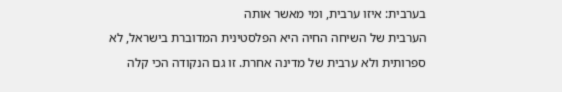בערבית: איזו ערבית, ומי מאשר אותה
הערבית של השיחה החיה היא הפלסטינית המדוברת בישראל, לא ספרותית ולא ערבית של מדינה אחרת. זו גם הנקודה הכי קלה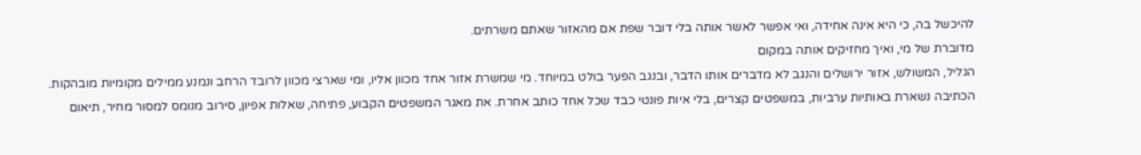להיכשל בה, כי היא אינה אחידה, ואי אפשר לאשר אותה בלי דובר שפת אם מהאזור שאתם משרתים.
מדוברת של מי, ואיך מחזיקים אותה במקום
הגליל, המשולש, אזור ירושלים והנגב לא מדברים אותו הדבר, ובנגב הפער בולט במיוחד. מי שמשרת אזור אחד מכוון אליו, ומי שארצי מכוון לרובד הרחב ונמנע ממילים מקומיות מובהקות. הכתיבה נשארת באותיות ערביות, במשפטים קצרים, בלי איות פונטי כבד שכל אחד כותב אחרת. את מאגר המשפטים הקבוע, פתיחה, שאלות אפיון, סירוב מנומס למסור מחיר, תיאום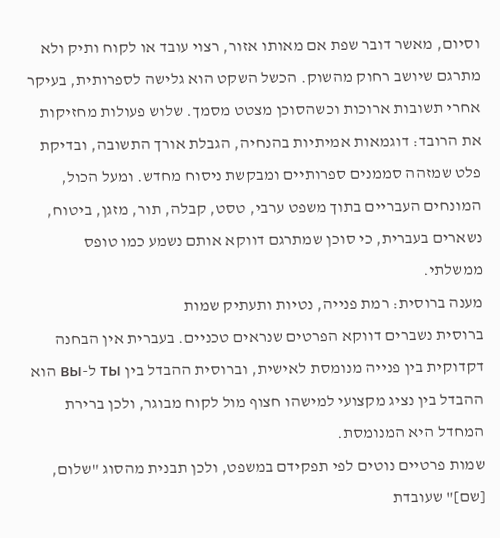וסיום, מאשר דובר שפת אם מאותו אזור, רצוי עובד או לקוח ותיק ולא מתרגם שיושב רחוק מהשוק. הכשל השקט הוא גלישה לספרותית, בעיקר אחרי תשובות ארוכות וכשהסוכן מצטט מסמך. שלוש פעולות מחזיקות את הרובד: דוגמאות אמיתיות בהנחיה, הגבלת אורך התשובה, ובדיקת פלט שמזהה סממנים ספרותיים ומבקשת ניסוח מחדש. ומעל הכול, המונחים העבריים בתוך משפט ערבי, טסט, קבלה, תור, מזגן, ביטוח, נשארים בעברית, כי סוכן שמתרגם דווקא אותם נשמע כמו טופס ממשלתי.
מענה ברוסית: רמת פנייה, נטיות ותעתיק שמות
ברוסית נשברים דווקא הפרטים שנראים טכניים. בעברית אין הבחנה דקדוקית בין פנייה מנומסת לאישית, וברוסית ההבדל בין ты ל-вы הוא ההבדל בין נציג מקצועי למישהו חצוף מול לקוח מבוגר, ולכן ברירת המחדל היא המנומסת.
שמות פרטיים נוטים לפי תפקידם במשפט, ולכן תבנית מהסוג "שלום, [שם]" שעובדת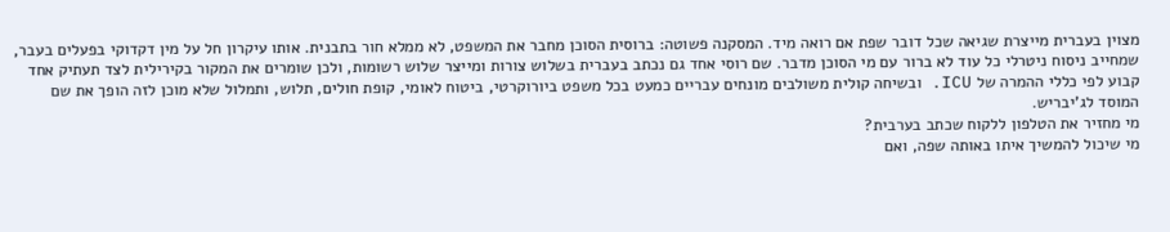מצוין בעברית מייצרת שגיאה שכל דובר שפת אם רואה מיד. המסקנה פשוטה: ברוסית הסוכן מחבר את המשפט, לא ממלא חור בתבנית. אותו עיקרון חל על מין דקדוקי בפעלים בעבר, שמחייב ניסוח ניטרלי כל עוד לא ברור עם מי הסוכן מדבר. שם רוסי אחד גם נכתב בעברית בשלוש צורות ומייצר שלוש רשומות, ולכן שומרים את המקור בקירילית לצד תעתיק אחד קבוע לפי כללי ההמרה של ICU. ובשיחה קולית משולבים מונחים עבריים כמעט בכל משפט ביורוקרטי, ביטוח לאומי, קופת חולים, תלוש, ותמלול שלא מוכן לזה הופך את שם המוסד לג'יבריש.
מי מחזיר את הטלפון ללקוח שכתב בערבית?
מי שיכול להמשיך איתו באותה שפה, ואם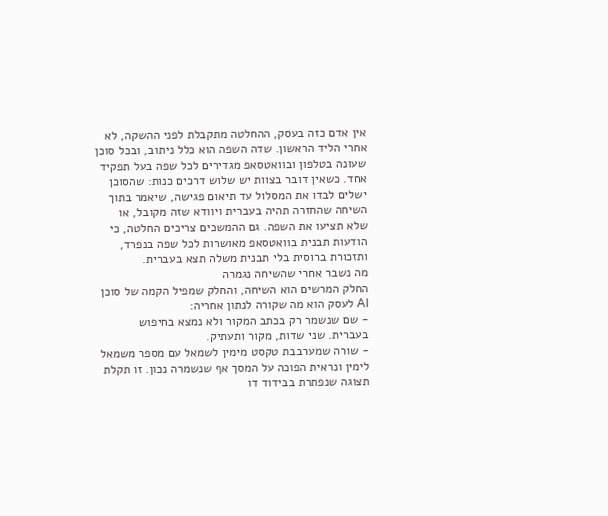אין אדם כזה בעסק, ההחלטה מתקבלת לפני ההשקה, לא אחרי הליד הראשון. שדה השפה הוא כלל ניתוב, ובכל סוכן שעונה בטלפון ובוואטסאפ מגדירים לכל שפה בעל תפקיד אחד. כשאין דובר בצוות יש שלוש דרכים כנות: שהסוכן ישלים לבדו את המסלול עד תיאום פגישה, שיאמר בתוך השיחה שהחזרה תהיה בעברית ויוודא שזה מקובל, או שלא תציעו את השפה. גם ההמשכים צריכים החלטה, כי הודעות תבנית בוואטסאפ מאושרות לכל שפה בנפרד, ותזכורת ברוסית בלי תבנית משלה תצא בעברית.
מה נשבר אחרי שהשיחה נגמרה
החלק המרשים הוא השיחה, והחלק שמפיל הקמה של סוכן AI לעסק הוא מה שקורה לנתון אחריה:
- שם שנשמר רק בכתב המקור ולא נמצא בחיפוש בעברית. שני שדות, מקור ותעתיק.
- שורה שמערבבת טקסט מימין לשמאל עם מספר משמאל לימין ונראית הפוכה על המסך אף שנשמרה נכון. זו תקלת תצוגה שנפתרת בבידוד דו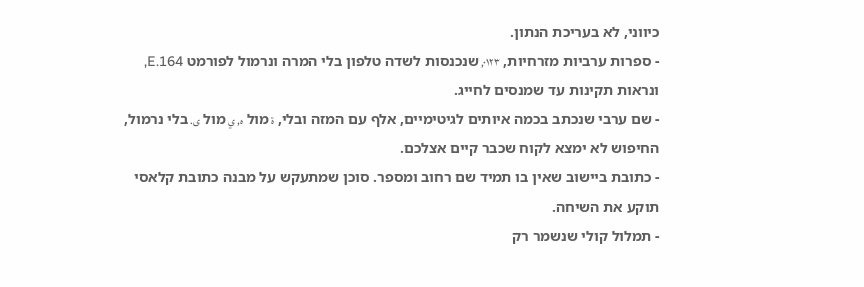כיווני, לא בעריכת הנתון.
- ספרות ערביות מזרחיות, ٠١٢٣, שנכנסות לשדה טלפון בלי המרה ונרמול לפורמט E.164, ונראות תקינות עד שמנסים לחייג.
- שם ערבי שנכתב בכמה איותים לגיטימיים, אלף עם המזה ובלי, ة מול ه, ي מול ى. בלי נרמול, החיפוש לא ימצא לקוח שכבר קיים אצלכם.
- כתובת ביישוב שאין בו תמיד שם רחוב ומספר. סוכן שמתעקש על מבנה כתובת קלאסי תוקע את השיחה.
- תמלול קולי שנשמר רק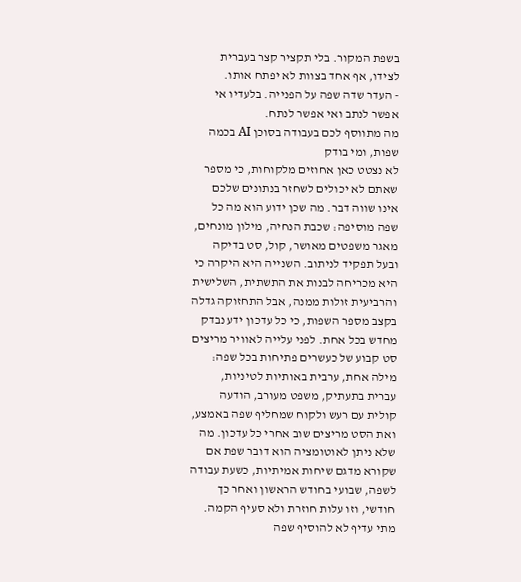בשפת המקור. בלי תקציר קצר בעברית לצידו, אף אחד בצוות לא יפתח אותו.
- העדר שדה שפה על הפנייה. בלעדיו אי אפשר לנתב ואי אפשר לנתח.
מה מתווסף לכם בעבודה בסוכן AI בכמה שפות, ומי בודק
לא נצטט כאן אחוזים מלקוחות, כי מספר שאתם לא יכולים לשחזר בנתונים שלכם אינו שווה דבר. מה שכן ידוע הוא מה כל שפה מוסיפה: שכבת הנחיה, מילון מונחים, מאגר משפטים מאושר, קול, סט בדיקה ובעל תפקיד לניתוב. השנייה היא היקרה כי היא מכריחה לבנות את התשתית, השלישית והרביעית זולות ממנה, אבל התחזוקה גדלה בקצב מספר השפות, כי כל עדכון ידע נבדק מחדש בכל אחת. לפני עלייה לאוויר מריצים סט קבוע של כעשרים פתיחות בכל שפה: מילה אחת, ערבית באותיות לטיניות, עברית בתעתיק, משפט מעורב, הודעה קולית עם רעש ולקוח שמחליף שפה באמצע, ואת הסט מריצים שוב אחרי כל עדכון. מה שלא ניתן לאוטומציה הוא דובר שפת אם שקורא מדגם שיחות אמיתיות, כשעת עבודה לשפה, שבועי בחודש הראשון ואחר כך חודשי, וזו עלות חוזרת ולא סעיף הקמה.
מתי עדיף לא להוסיף שפה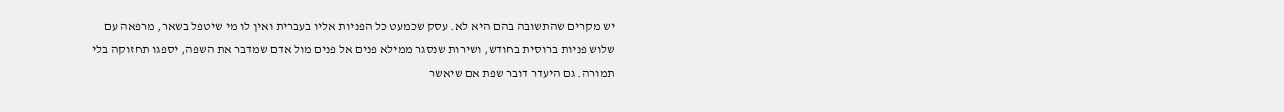יש מקרים שהתשובה בהם היא לא. עסק שכמעט כל הפניות אליו בעברית ואין לו מי שיטפל בשאר, מרפאה עם שלוש פניות ברוסית בחודש, ושירות שנסגר ממילא פנים אל פנים מול אדם שמדבר את השפה, יספגו תחזוקה בלי תמורה. גם היעדר דובר שפת אם שיאשר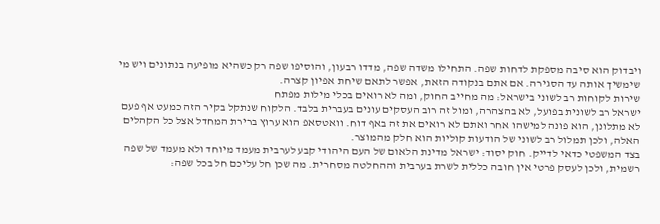ויבדוק הוא סיבה מספקת לדחות שפה. התחילו משדה שפה, מדדו רבעון, והוסיפו שפה רק כשהיא מופיעה בנתונים ויש מי שימשיך אותה עד הסגירה. אם אתם בנקודה הזאת, אפשר לתאם שיחת אפיון קצרה.
שירות לקוחות רב לשוני בישראל: מה מחייב החוק, ומה לא רואים בכלי מילות מפתח
ישראל רב לשונית בפועל, לא בהצהרה, ומול זה רוב העסקים עונים בעברית בלבד. הלקוח שנתקל בקיר הזה כמעט אף פעם לא מתלונן, הוא פונה למישהו אחר ואתם לא רואים את זה באף דוח. וואטסאפ הוא ערוץ ברירת המחדל אצל כל הקהלים האלה, ולכן תמלול רב לשוני של הודעות קוליות הוא חלק מהמוצר.
בצד המשפטי כדאי לדייק. חוק יסוד: ישראל מדינת הלאום של העם היהודי קבע לערבית מעמד מיוחד ולא מעמד של שפה רשמית, ולכן לעסק פרטי אין חובה כללית לשרת בערבית וההחלטה מסחרית. מה שכן חל עליכם חל בכל שפה: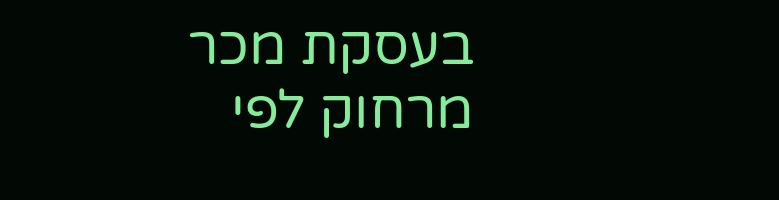בעסקת מכר מרחוק לפי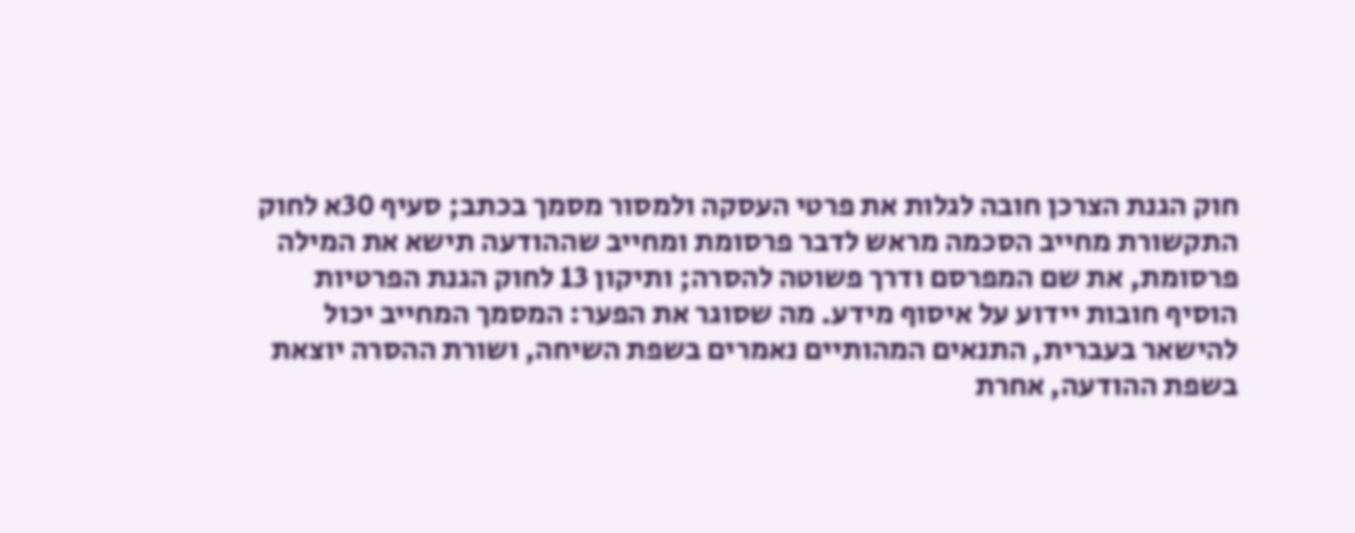חוק הגנת הצרכן חובה לגלות את פרטי העסקה ולמסור מסמך בכתב; סעיף 30א לחוק התקשורת מחייב הסכמה מראש לדבר פרסומת ומחייב שההודעה תישא את המילה פרסומת, את שם המפרסם ודרך פשוטה להסרה; ותיקון 13 לחוק הגנת הפרטיות הוסיף חובות יידוע על איסוף מידע. מה שסוגר את הפער: המסמך המחייב יכול להישאר בעברית, התנאים המהותיים נאמרים בשפת השיחה, ושורת ההסרה יוצאת בשפת ההודעה, אחרת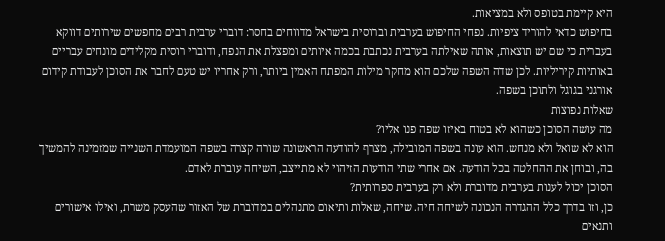היא קיימת בטופס ולא במציאות.
בחיפוש כדאי להוריד ציפיות. נפחי החיפוש בערבית וברוסית בישראל מדווחים בחסר: דוברי ערבית רבים מחפשים שירותים דווקא בעברית כי שם יש תוצאות, אותה שאילתה בערבית נכתבת בכמה איותים ומפצלת את הנפח, ודוברי רוסית מקלידים מונחים עבריים באותיות קיריליות. לכן שדה השפה שלכם הוא מחקר מילות המפתח האמין ביותר, ורק אחריו יש טעם לחבר את הסוכן לעבודת קידום אורגני בגוגל ולתוכן בשפה.
שאלות נפוצות
מה עושה הסוכן כשהוא לא בטוח באיזו שפה פנו אליו?
הוא לא שואל ולא מנחש. הוא עונה בשפה המובילה, מצרף להודעה הראשונה שורה קצרה בשפה המועמדת השנייה שמזמינה להמשיך בה, ובוחן את ההחלטה בכל הודעה. אם אחרי שתי הודעות הזיהוי לא מתייצב, השיחה עוברת לאדם.
הסוכן יכול לענות בערבית מדוברת ולא רק בערבית ספרותית?
כן, וזו בדרך כלל ההגדרה הנכונה לשיחה חיה. שיחה, שאלות ותיאום מתנהלים במדוברת של האזור שהעסק משרת, ואילו אישורים ותנאים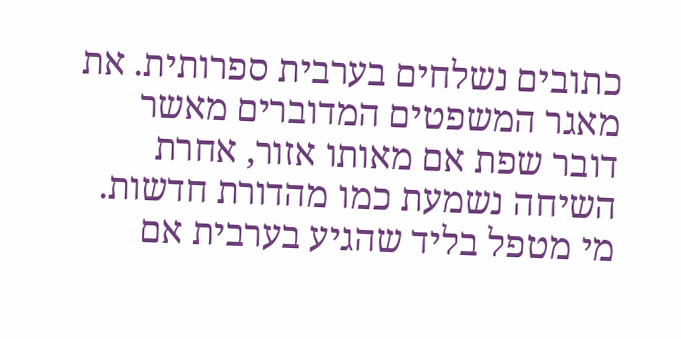כתובים נשלחים בערבית ספרותית. את מאגר המשפטים המדוברים מאשר דובר שפת אם מאותו אזור, אחרת השיחה נשמעת כמו מהדורת חדשות.
מי מטפל בליד שהגיע בערבית אם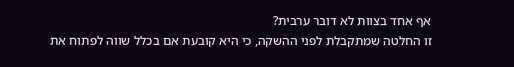אף אחד בצוות לא דובר ערבית?
זו החלטה שמתקבלת לפני ההשקה, כי היא קובעת אם בכלל שווה לפתוח את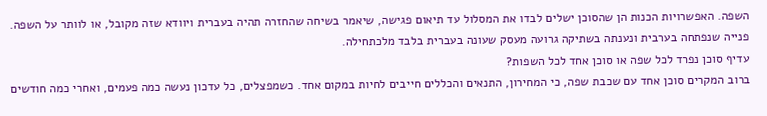השפה. האפשרויות הכנות הן שהסוכן ישלים לבדו את המסלול עד תיאום פגישה, שיאמר בשיחה שהחזרה תהיה בעברית ויוודא שזה מקובל, או לוותר על השפה. פנייה שנפתחה בערבית ונענתה בשתיקה גרועה מעסק שעונה בעברית בלבד מלכתחילה.
עדיף סוכן נפרד לכל שפה או סוכן אחד לכל השפות?
ברוב המקרים סוכן אחד עם שכבת שפה, כי המחירון, התנאים והכללים חייבים לחיות במקום אחד. כשמפצלים, כל עדכון נעשה כמה פעמים, ואחרי כמה חודשים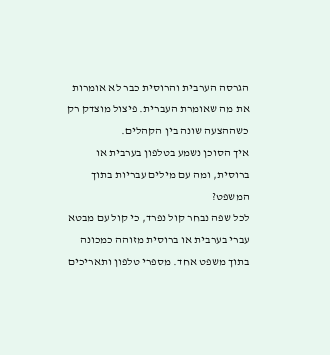הגרסה הערבית והרוסית כבר לא אומרות את מה שאומרת העברית. פיצול מוצדק רק כשההצעה שונה בין הקהלים.
איך הסוכן נשמע בטלפון בערבית או ברוסית, ומה עם מילים עבריות בתוך המשפט?
לכל שפה נבחר קול נפרד, כי קול עם מבטא עברי בערבית או ברוסית מזוהה כמכונה בתוך משפט אחד. מספרי טלפון ותאריכים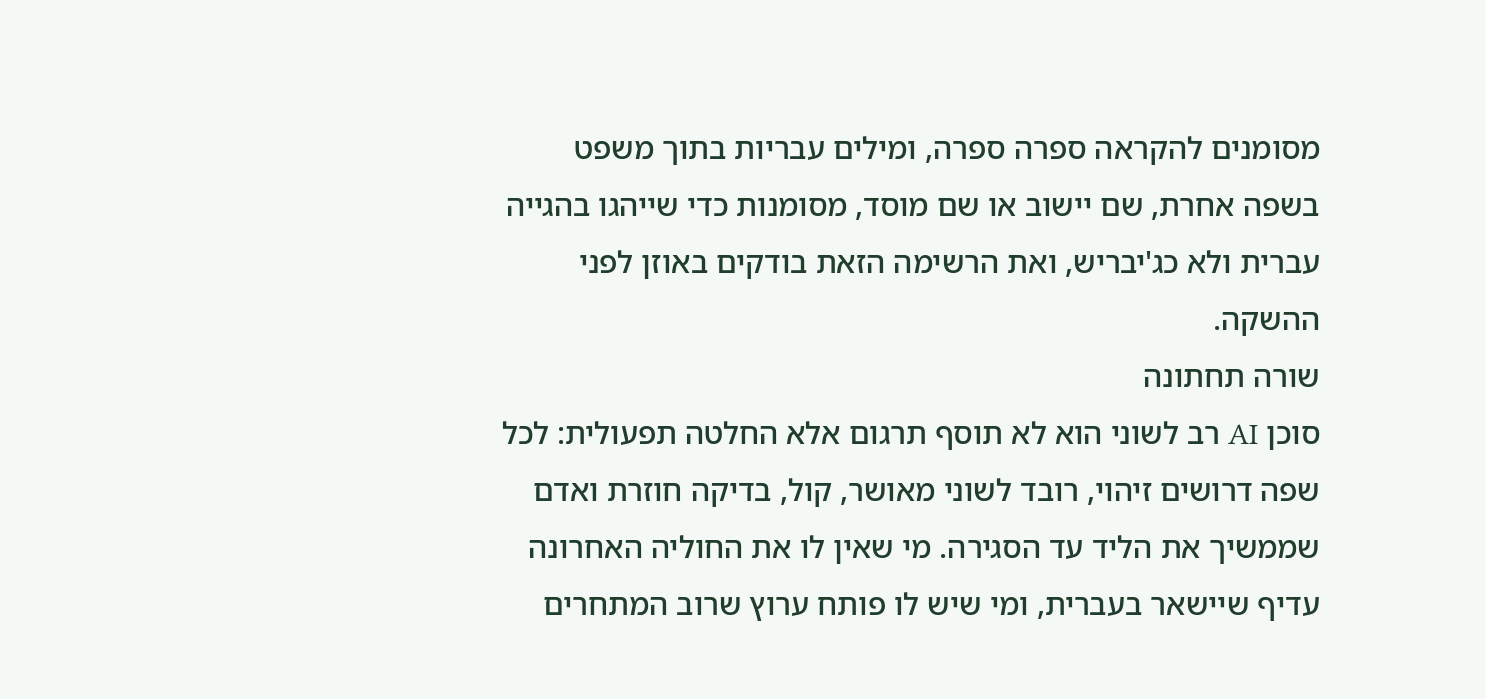מסומנים להקראה ספרה ספרה, ומילים עבריות בתוך משפט בשפה אחרת, שם יישוב או שם מוסד, מסומנות כדי שייהגו בהגייה עברית ולא כג'יבריש, ואת הרשימה הזאת בודקים באוזן לפני ההשקה.
שורה תחתונה
סוכן AI רב לשוני הוא לא תוסף תרגום אלא החלטה תפעולית: לכל שפה דרושים זיהוי, רובד לשוני מאושר, קול, בדיקה חוזרת ואדם שממשיך את הליד עד הסגירה. מי שאין לו את החוליה האחרונה עדיף שיישאר בעברית, ומי שיש לו פותח ערוץ שרוב המתחרים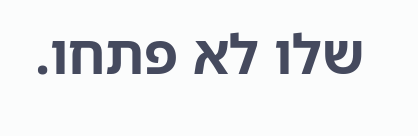שלו לא פתחו.